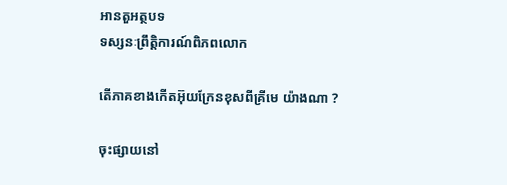អានតួអត្ថបទ
ទស្សនៈព្រឹត្តិការណ៍ពិភពលោក

តើភាគខាងកើតអ៊ុយក្រែនខុសពីគ្រីមេ យ៉ាងណា ?

ចុះផ្សាយនៅ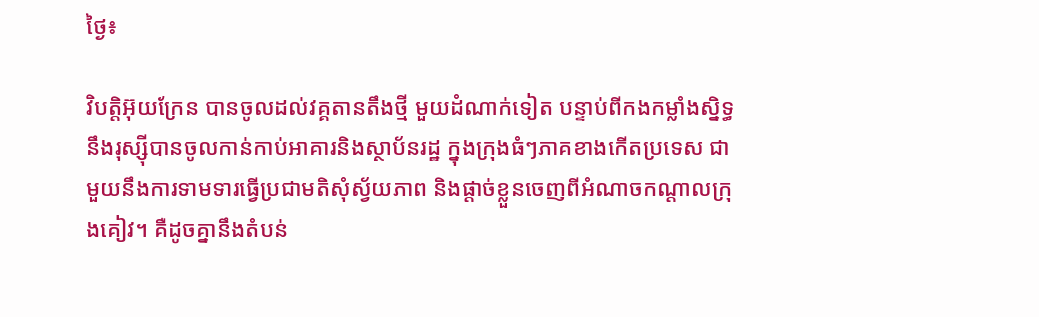ថ្ងៃ៖

វិបត្តិអ៊ុយក្រែន បានចូលដល់វគ្គតានតឹងថ្មី មួយដំណាក់ទៀត បន្ទាប់ពីកងកម្លាំងស្និទ្ធនឹងរុស្ស៊ីបានចូលកាន់កាប់អាគារនិងស្ថាប័នរដ្ឋ ក្នុងក្រុងធំៗភាគខាងកើតប្រទេស ជាមួយនឹងការទាមទារធ្វើប្រជាមតិសុំស្វ័យភាព និងផ្តាច់ខ្លួនចេញពីអំណាចកណ្តាលក្រុងគៀវ។ គឺដូចគ្នានឹងតំបន់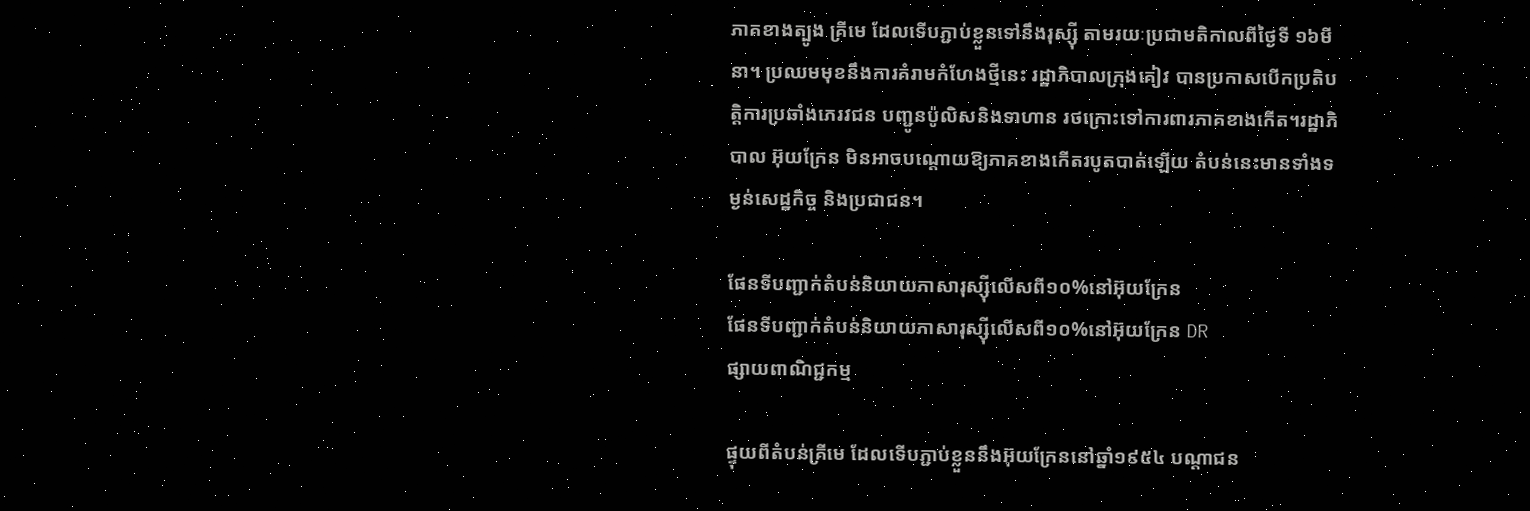ភាគខាងត្បូង គ្រីមេ ដែលទើបភ្ជាប់ខ្លួនទៅនឹងរុស្ស៊ី តាមរយៈប្រជាមតិកាលពីថ្ងៃទី ១៦មីនា។ ប្រឈមមុខនឹងការគំរាមកំហែងថ្មីនេះ រដ្ឋាភិបាលក្រុងគៀវ បានប្រកាសបើកប្រតិបត្តិការប្រឆាំងភេរវជន បញ្ជូនប៉ូលិសនិងទាហាន រថក្រោះទៅការពារភាគខាងកើត។រដ្ឋាភិបាល អ៊ុយក្រែន មិនអាចបណ្តោយឱ្យភាគខាងកើតរបូតបាត់ឡើយ តំបន់នេះមានទាំងទម្ងន់សេដ្ឋកិច្ច និងប្រជាជន។

ផែនទីបញ្ជាក់តំបន់និយាយភាសារុស្ស៊ីលើសពី១០%នៅអ៊ុយក្រែន
ផែនទីបញ្ជាក់តំបន់និយាយភាសារុស្ស៊ីលើសពី១០%នៅអ៊ុយក្រែន DR
ផ្សាយពាណិជ្ជកម្ម

ផ្ទុយពីតំបន់គ្រីមេ ដែលទើបភ្ជាប់ខ្លួននឹងអ៊ុយក្រែននៅឆ្នាំ១៩៥៤ បណ្តាជន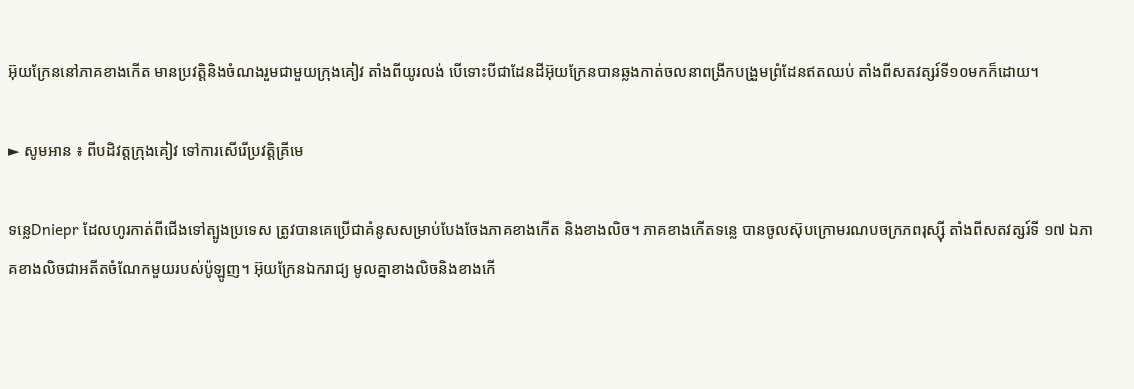អ៊ុយក្រែននៅភាគខាងកើត មានប្រវត្តិនិងចំណងរួមជាមួយក្រុងគៀវ តាំងពីយូរលង់ បើទោះបីជាដែនដីអ៊ុយក្រែនបានឆ្លងកាត់ចលនាពង្រីកបង្រួមព្រំដែនឥតឈប់ តាំងពីសតវត្សរ៍ទី១០មកក៏ដោយ។

► សូមអាន ៖ ពីបដិវត្តក្រុងគៀវ ទៅការសើរើប្រវត្តិគ្រីមេ

ទន្លេDniepr ដែលហូរកាត់ពីជើងទៅត្បូងប្រទេស ត្រូវបានគេប្រើជាគំនូសសម្រាប់បែងចែងភាគខាងកើត និងខាងលិច។ ភាគខាងកើតទន្លេ បានចូលស៊ុបក្រោមរណបចក្រភពរុស្ស៊ី តាំងពីសតវត្សរ៍ទី ១៧ ឯភាគខាងលិចជាអតីតចំណែកមួយរបស់ប៉ូឡូញ។ អ៊ុយក្រែនឯករាជ្យ មូលគ្នាខាងលិចនិងខាងកើ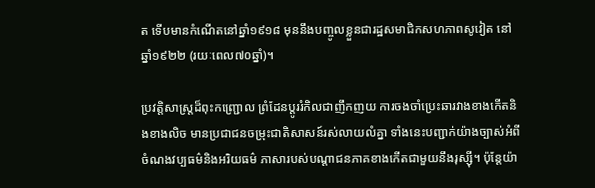ត ទើបមានកំណើតនៅឆ្នាំ១៩១៨ មុននឹងបញ្ចូលខ្លួនជារដ្ឋសមាជិកសហភាពសូវៀត នៅឆ្នាំ១៩២២ (រយៈពេល៧០ឆ្នាំ)។

ប្រវត្តិសាស្ត្រដ៏ពុះកញ្ជ្រោល ព្រំដែនប្តូររំកិលជាញឹកញយ ការចងចាំប្រេះឆារវាងខាងកើតនិងខាងលិច មានប្រជាជនចម្រុះជាតិសាសន៍រស់លាយលំគ្នា ទាំងនេះបញ្ជាក់យ៉ាងច្បាស់អំពីចំណងវប្បធម៌និងអរិយធម៌ ភាសារបស់បណ្តាជនភាគខាងកើតជាមួយនឹងរុស្ស៊ី។ ប៉ុន្តែយ៉ា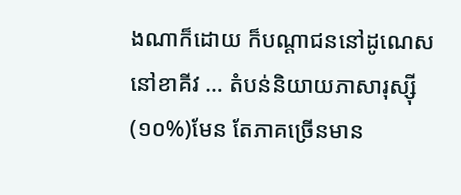ងណាក៏ដោយ ក៏បណ្តាជននៅដូណេស នៅខាគីវ … តំបន់និយាយភាសារុស្ស៊ី (១០%)មែន តែភាគច្រើនមាន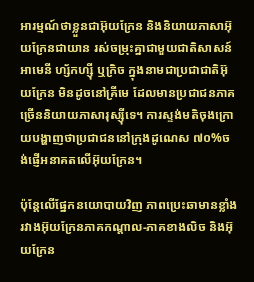អារម្មណ៍ថាខ្លួនជាអ៊ុយក្រែន និងនិយាយភាសាអ៊ុយក្រែនជាយាន រស់ចម្រុះគ្នាជាមួយជាតិសាសន៍អាមេនី ហ្ស័កហ្ស៊ី ឬក្រិច ក្នុងនាមជាប្រជាជាតិអ៊ុយក្រែន មិនដូចនៅគ្រីមេ ដែលមានប្រជាជនភាគច្រើននិយាយភាសារុស្ស៊ីទេ។ ការស្ទង់មតិចុងក្រោយបង្ហាញថាប្រជាជននៅក្រុងដូណេស ៧០%ចង់ផ្ញើអនាគតលើអ៊ុយក្រែន។

ប៉ុន្តែលើផ្នែកនយោបាយវិញ ភាពប្រេះឆាមានខ្លាំង រវាងអ៊ុយក្រែនភាគកណ្តាល-ភាគខាងលិច និងអ៊ុយក្រែន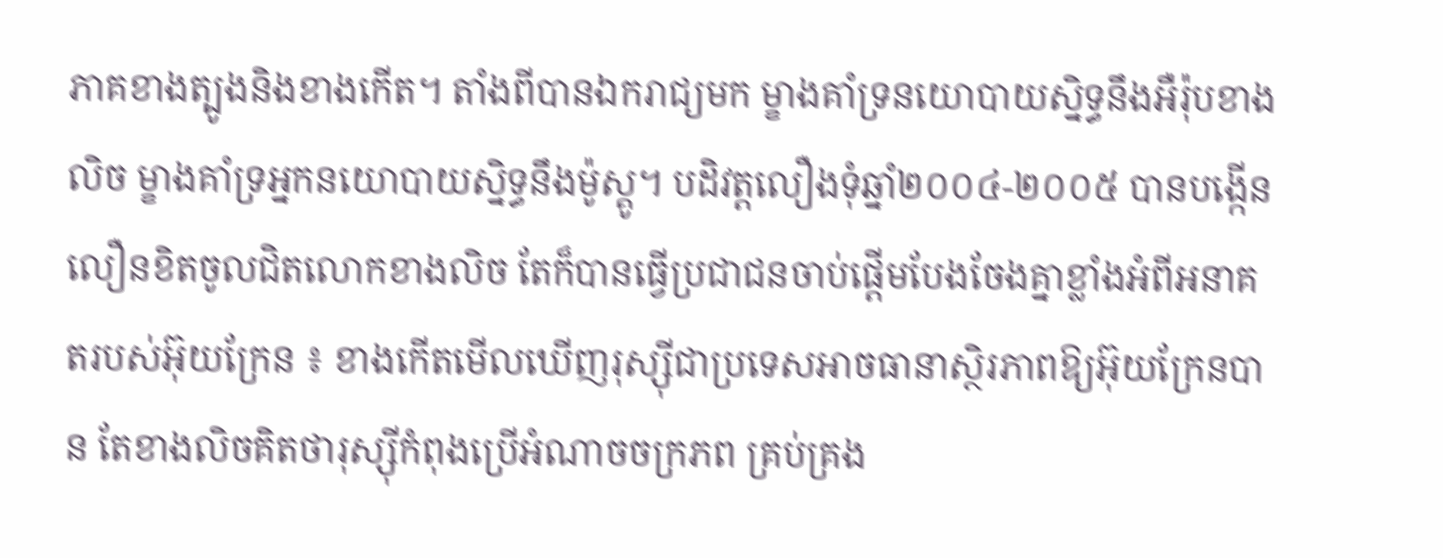ភាគខាងត្បូងនិងខាងកើត។ តាំងពីបានឯករាជ្យមក ម្ខាងគាំទ្រនយោបាយស្និទ្ធនឹងអឺរ៉ុបខាងលិច ម្ខាងគាំទ្រអ្នកនយោបាយស្និទ្ធនឹងម៉ូស្គូ។ បដិវត្តលឿងទុំឆ្នាំ២០០៤-២០០៥ បានបង្កើនលឿនខិតចូលជិតលោកខាងលិច តែក៏បានធ្វើប្រជាជនចាប់ផ្តើមបែងចែងគ្នាខ្លាំងអំពីអនាគតរបស់អ៊ុយក្រែន ៖ ខាងកើតមើលឃើញរុស្ស៊ីជាប្រទេសអាចធានាស្ថិរភាពឱ្យអ៊ុយក្រែនបាន តែខាងលិចគិតថារុស្ស៊ីកំពុងប្រើអំណាចចក្រភព គ្រប់គ្រង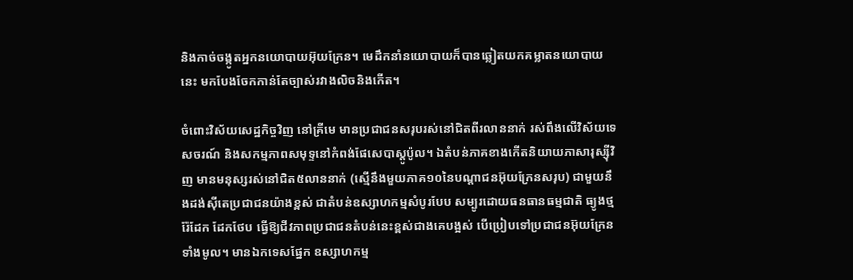និងកាច់ចង្កូតអ្នកនយោបាយអ៊ុយក្រែន។ មេដឹកនាំនយោបាយក៏បានឆ្លៀតយកគម្លាតនយោបាយនេះ មកបែងចែកកាន់តែច្បាស់រវាងលិចនិងកើត។

ចំពោះវិស័យសេដ្ឋកិច្ចវិញ នៅគ្រីមេ មានប្រជាជនសរុបរស់នៅជិតពីរលាននាក់ រស់ពឹងលើវិស័យទេសចរណ៍ និងសកម្មភាពសមុទ្ទនៅកំពង់ផែសេបាស្តូប៉ូល។ ឯតំបន់ភាគខាងកើតនិយាយភាសារុស្ស៊ីវិញ មានមនុស្សរស់នៅជិត៥លាននាក់ (ស្មើនឹងមួយភាគ១០នៃបណ្តាជនអ៊ុយក្រែនសរុប) ជាមួយនឹងដង់ស៊ីតេប្រជាជនយ៉ាងខ្ពស់ ជាតំបន់ឧស្សាហកម្មសំបូរបែប សម្បូរដោយធនធានធម្មជាតិ ធ្យូងថ្ម រ៉ែដែក ដែកថែប ធ្វើឱ្យជីវភាពប្រជាជនតំបន់នេះខ្ពស់ជាងគេបង្អស់ បើប្រៀបទៅប្រជាជនអ៊ុយក្រែនទាំងមូល។ មានឯកទេសផ្នែក ឧស្សាហកម្ម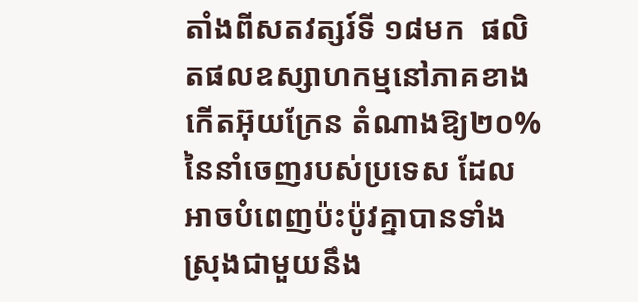តាំងពីសតវត្សរ៍ទី ១៨មក  ផលិតផលឧស្សាហកម្មនៅភាគខាងកើតអ៊ុយក្រែន តំណាងឱ្យ២០%នៃនាំចេញរបស់ប្រទេស ដែលអាចបំពេញប៉ះប៉ូវគ្នាបានទាំងស្រុងជាមួយនឹង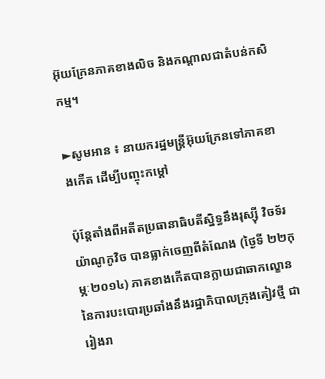អ៊ុយក្រែនភាគខាងលិច និងកណ្តាលជាតំបន់កសិកម្ម។

►សូមអាន ៖ នាយករដ្ឋមន្រ្តីអ៊ុយក្រែនទៅភាគខាងកើត ដើម្បីបញ្ចុះកម្តៅ

ប៉ុន្តែតាំងពីអតីតប្រធានាធិបតីស្និទ្ធនឹងរុស្ស៊ី វិចទ័រ យ៉ាណូកូវិច បានធ្លាក់ចេញពីតំណែង (ថ្ងៃទី ២២កុម្ភៈ២០១៤) ភាគខាងកើតបានក្លាយជាឆាកល្ខោននៃការបះបោរប្រឆាំងនឹងរដ្ឋាភិបាលក្រុងគៀវថ្មី ជារៀងរា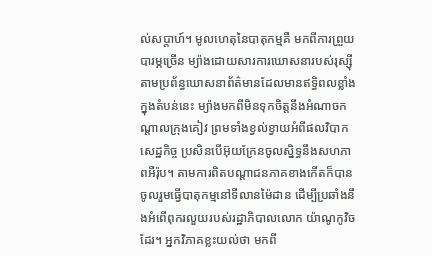ល់សប្តាហ៍។ មូលហេតុនៃបាតុកម្មគឺ មកពីការព្រួយបារម្ភច្រើន ម្យ៉ាងដោយសារការឃោសនារបស់រុស្ស៊ី តាមប្រព័ន្ធឃោសនាព័ត៌មានដែលមានឥទ្ធិពលខ្លាំងក្នុងតំបន់នេះ ម្យ៉ាងមកពីមិនទុកចិត្តនឹងអំណាចកណ្តាលក្រុងគៀវ ព្រមទាំងខ្វល់ខ្វាយអំពីផលវិបាកសេដ្ឋកិច្ច ប្រសិនបើអ៊ុយក្រែនចូលស្និទ្ធនឹងសហភាពអឺរ៉ុប។ តាមការពិតបណ្តាជនភាគខាងកើតក៏បានចូលរួមធ្វើបាតុកម្មនៅទីលានម៉ៃដាន ដើម្បីប្រឆាំងនឹងអំពើពុករលួយរបស់រដ្ឋាភិបាលលោក យ៉ាណូកូវិចដែរ។ អ្នកវិភាគខ្លះយល់ថា មកពី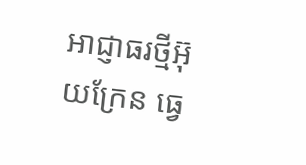អាជ្ញាធរថ្មីអ៊ុយក្រែន ធ្វេ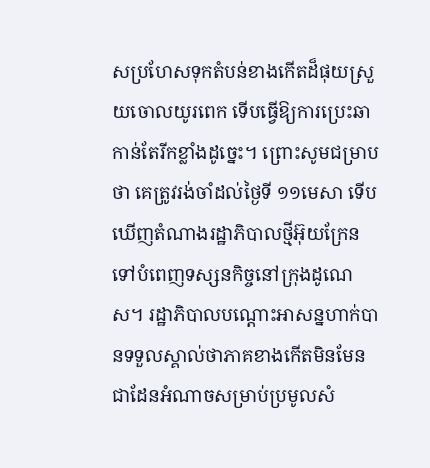សប្រហែសទុកតំបន់ខាងកើតដ៏ផុយស្រួយចោលយូរពេក ទើបធ្វើឱ្យការប្រេះឆាកាន់តែរីកខ្លាំងដូច្នេះ។ ព្រោះសូមជម្រាបថា គេត្រូវរង់ចាំដល់ថ្ងៃទី ១១មេសា ទើបឃើញតំណាងរដ្ឋាភិបាលថ្មីអ៊ុយក្រែនទៅបំពេញទស្សនកិច្ចនៅក្រុងដូណេស។ រដ្ឋាភិបាលបណ្តោះអាសន្នហាក់បានទទួលស្គាល់ថាភាគខាងកើតមិនមែនជាដែនអំណាចសម្រាប់ប្រមូលសំ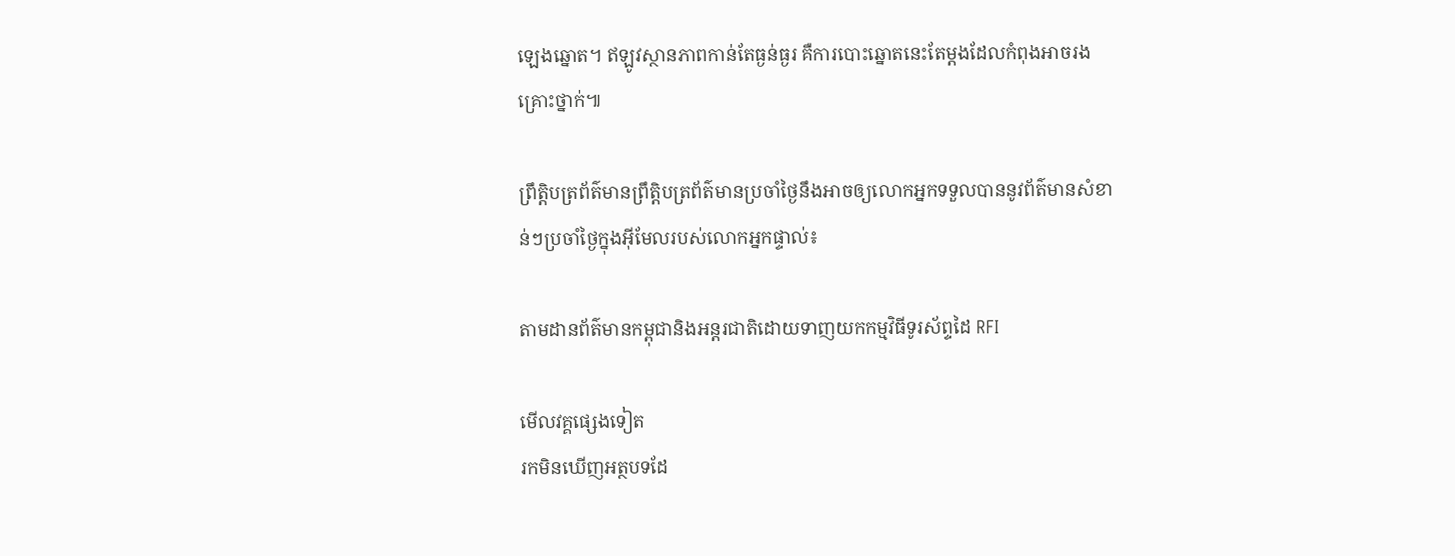ឡេងឆ្នោត។ ឥឡូវស្ថានភាពកាន់តែធ្ងន់ធ្ងរ គឺការបោះឆ្នោតនេះតែម្តងដែលកំពុងអាចរងគ្រោះថ្នាក់៕

ព្រឹត្តិបត្រព័ត៌មានព្រឹត្តិបត្រព័ត៌មានប្រចាំថ្ងៃនឹងអាចឲ្យលោកអ្នកទទួលបាននូវព័ត៌មានសំខាន់ៗប្រចាំថ្ងៃក្នុងអ៊ីមែលរបស់លោកអ្នកផ្ទាល់៖

តាមដានព័ត៌មានកម្ពុជានិងអន្តរជាតិដោយទាញយកកម្មវិធីទូរស័ព្ទដៃ RFI

មើលវគ្គផ្សេងទៀត
រកមិនឃើញអត្ថបទដែ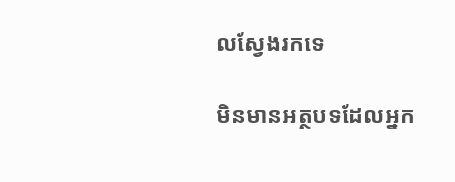លស្វែងរកទេ

មិនមានអត្ថបទដែលអ្នក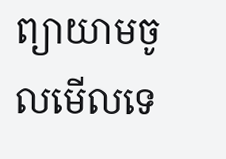ព្យាយាមចូលមើលទេ